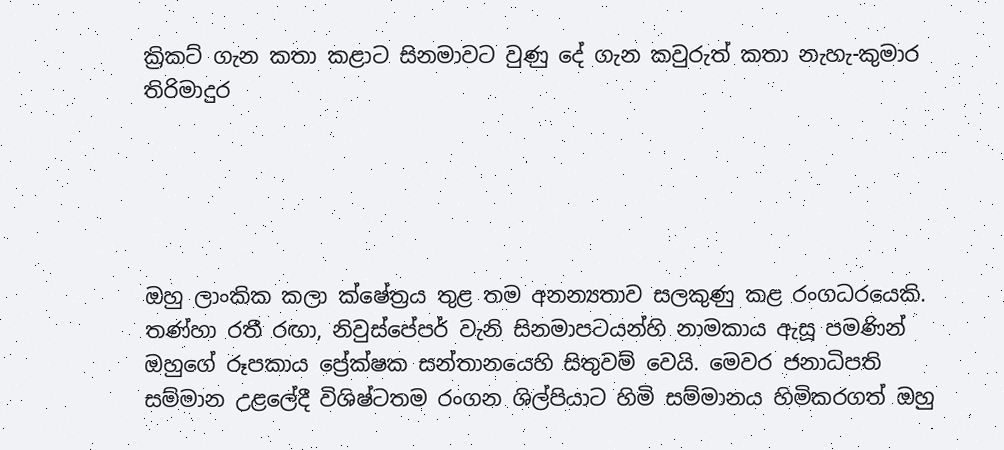ක්‍රිකට් ගැන කතා කළාට සිනමාවට වුණු දේ ගැන කවුරුත් කතා නැහැ-කුමාර තිරිමාදුර





ඔහු ලාංකික කලා ක්ෂේත්‍රය තුළ තම අනන්‍යතාව සලකුණු කළ රංගධරයෙකි. තණ්හා රතී රඟා, නිවුස්පේපර් වැනි සිනමාපටයන්හි නාමකාය ඇසූ පමණින් ඔහුගේ රූපකාය ප්‍රේක්ෂක සන්තානයෙහි සිතුවම් වෙයි. මෙවර ජනාධිපති සම්මාන උළලේදී විශිෂ්ටතම රංගන ශිල්පියාට හිමි සම්මානය හිමිකරගත් ඔහු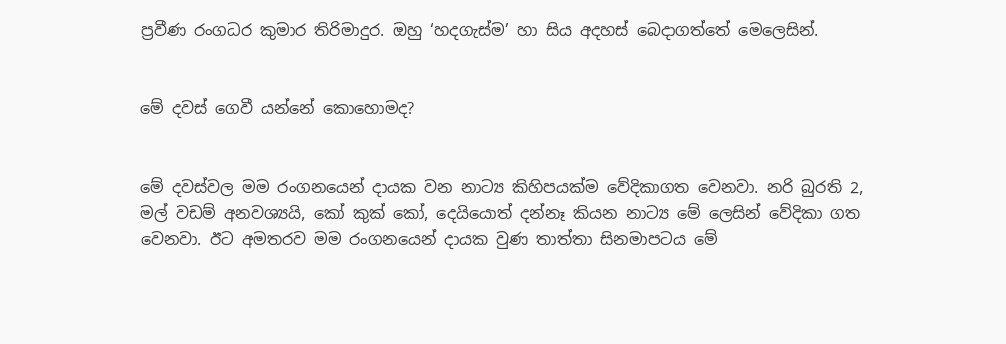ප්‍රවීණ රංගධර කුමාර තිරිමාදුර. ඔහු ‘හදගැස්ම’ හා සිය අදහස් බෙදාගත්තේ මෙලෙසින්.


මේ දවස් ගෙවී යන්නේ කොහොමද?


මේ දවස්වල මම රංගනයෙන් දායක වන නාට්‍ය කිහිපයක්ම වේදිකාගත වෙනවා. නරි බුරති 2, මල් වඩම් අනවශ්‍යයි, කෝ කුක් කෝ, දෙයියොත් දන්නෑ කියන නාට්‍ය මේ ලෙසින් වේදිකා ගත වෙනවා. ඊට අමතරව මම රංගනයෙන් දායක වුණ තාත්තා සිනමාපටය මේ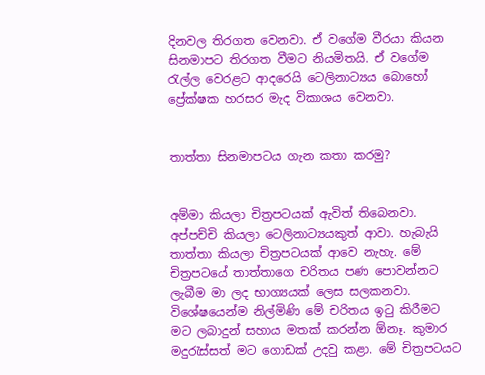දිනවල තිරගත වෙනවා. ඒ වගේම වීරයා කියන සිනමාපට තිරගත වීමට නියමිතයි. ඒ වගේම රැල්ල වෙරළට ආදරෙයි ටෙලිනාට්‍යය බොහෝ ප්‍රේක්ෂක හරසර මැද විකාශය වෙනවා.


තාත්තා සිනමාපටය ගැන කතා කරමු?


අම්මා කියලා චිත්‍රපටයක් ඇවිත් තිබෙනවා. අප්පච්චි කියලා ටෙලිනාට්‍යයකුත් ආවා. හැබැයි තාත්තා කියලා චිත්‍රපටයක් ආවෙ නැහැ. මේ චිත්‍රපටයේ තාත්තාගෙ චරිතය පණ පොවන්නට ලැබීම මා ලද භාග්‍යයක් ලෙස සලකනවා. විශේෂයෙන්ම නිල්මිණි මේ චරිතය ඉටු කිරීමට මට ලබාදුන් සහාය මතක් කරන්න ඕනෑ. කුමාර මදුරැස්සත් මට ගොඩක් උදවු කළා. මේ චිත්‍රපටයට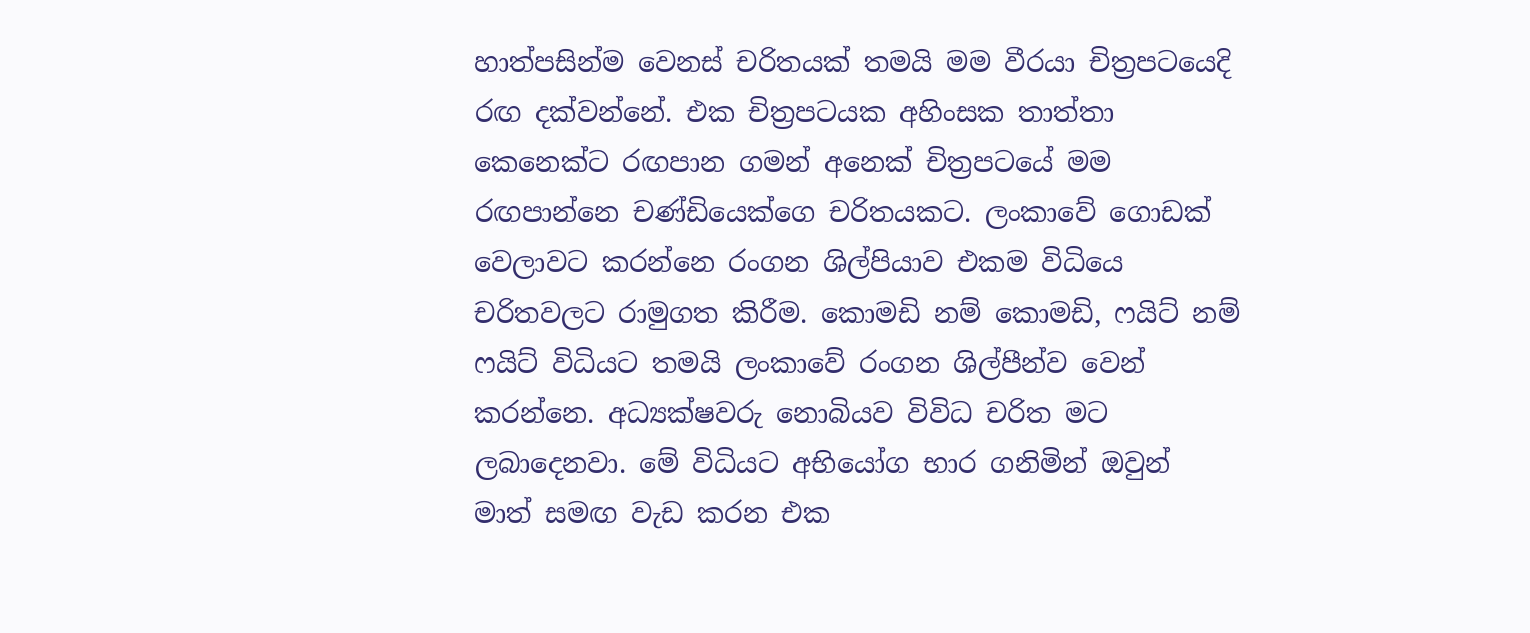හාත්පසින්ම වෙනස් චරිතයක් තමයි මම වීරයා චිත්‍රපටයෙදි රඟ දක්වන්නේ. එක චිත්‍රපටයක අහිංසක තාත්තා කෙනෙක්ට රඟපාන ගමන් අනෙක් චිත්‍රපටයේ මම රඟපාන්නෙ චණ්ඩියෙක්ගෙ චරිතයකට. ලංකාවේ ගොඩක් වෙලාවට කරන්නෙ රංගන ශිල්පියාව එකම විධියෙ චරිතවලට රාමුගත කිරීම. කොමඩි නම් කොමඩි, ෆයිට් නම් ෆයිට් විධියට තමයි ලංකාවේ රංගන ශිල්පීන්ව වෙන් කරන්නෙ. අධ්‍යක්ෂවරු නොබියව විවිධ චරිත මට ලබාදෙනවා. මේ විධියට අභියෝග භාර ගනිමින් ඔවුන් මාත් සමඟ වැඩ කරන එක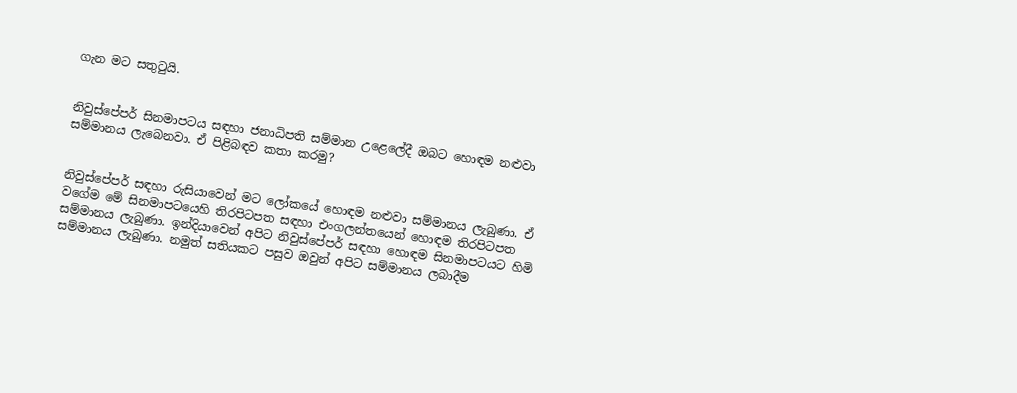ගැන මට සතුටුයි.


නිවුස්පේපර් සිනමාපටය සඳහා ජනාධිපති සම්මාන උළෙලේදී ඔබට හොඳම නළුවා සම්මානය ලැබෙනවා. ඒ පිළිබඳව කතා කරමු?


නිවුස්පේපර් සඳහා රුසියාවෙන් මට ලෝකයේ හොඳම නළුවා සම්මානය ලැබුණා. ඒ වගේම මේ සිනමාපටයෙහි තිරපිටපත සඳහා එංගලන්තයෙන් හොඳම තිරපිටපත සම්මානය ලැබුණා. ඉන්දියාවෙන් අපිට නිවුස්පේපර් සඳහා හොඳම සිනමාපටයට හිමි සම්මානය ලැබුණා. නමුත් සතියකට පසුව ඔවුන් අපිට සම්මානය ලබාදීම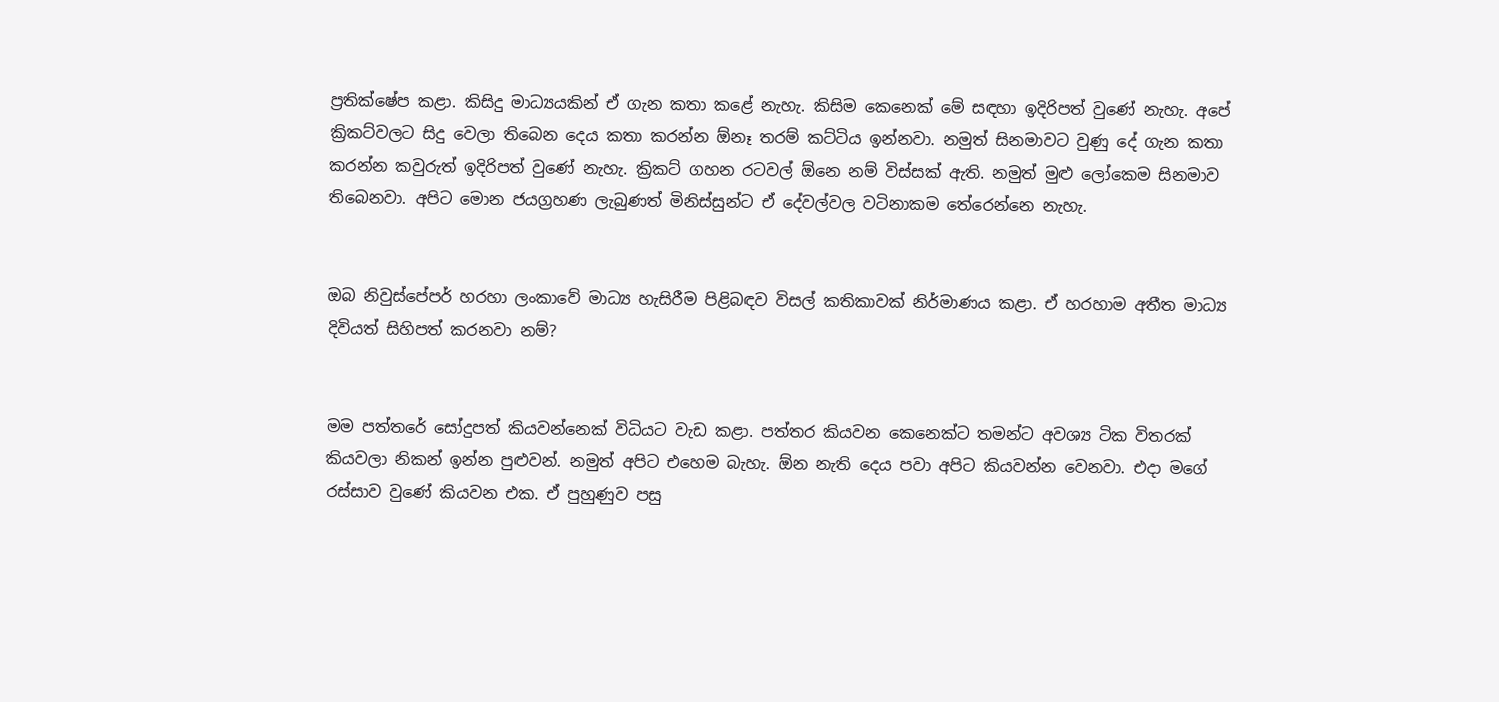ප්‍රතික්ෂේප කළා. කිසිදු මාධ්‍යයකින් ඒ ගැන කතා කළේ නැහැ. කිසිම කෙනෙක් මේ සඳහා ඉදිරිපත් වුණේ නැහැ. අපේ ක්‍රිකට්වලට සිදු වෙලා තිබෙන දෙය කතා කරන්න ඕනෑ තරම් කට්ටිය ඉන්නවා. නමුත් සිනමාවට වුණු දේ ගැන කතා කරන්න කවුරුත් ඉදිරිපත් වුණේ නැහැ. ක්‍රිකට් ගහන රටවල් ඕනෙ නම් විස්සක් ඇති. නමුත් මුළු ලෝකෙම සිනමාව තිබෙනවා. අපිට මොන ජයග්‍රහණ ලැබුණත් මිනිස්සුන්ට ඒ දේවල්වල වටිනාකම තේරෙන්නෙ නැහැ.


ඔබ නිවුස්පේපර් හරහා ලංකාවේ මාධ්‍ය හැසිරීම පිළිබඳව විසල් කතිකාවක් නිර්මාණය කළා. ඒ හරහාම අතීත මාධ්‍ය දිවියත් සිහිපත් කරනවා නම්?


මම පත්තරේ සෝදුපත් කියවන්නෙක් විධියට වැඩ කළා. පත්තර කියවන කෙනෙක්ට තමන්ට අවශ්‍ය ටික විතරක් කියවලා නිකන් ඉන්න පුළුවන්. නමුත් අපිට එහෙම බැහැ. ඕන නැති දෙය පවා අපිට කියවන්න වෙනවා. එදා මගේ රස්සාව වුණේ කියවන එක. ඒ පුහුණුව පසු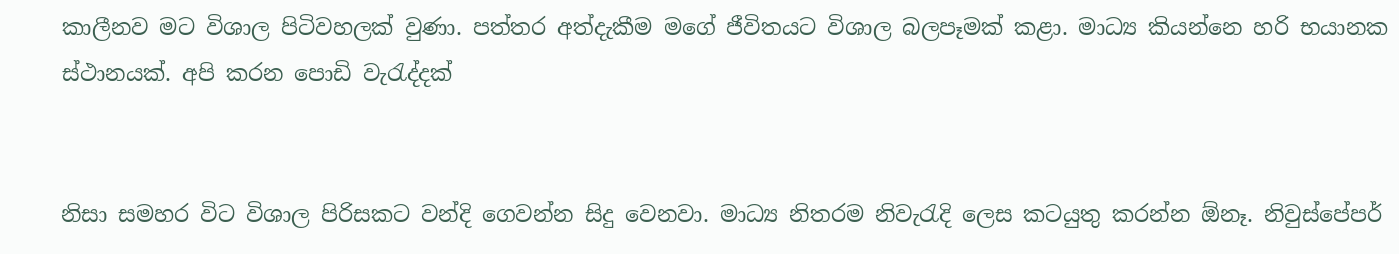කාලීනව මට විශාල පිටිවහලක් වුණා. පත්තර අත්දැකීම මගේ ජීවිතයට විශාල බලපෑමක් කළා. මාධ්‍ය කියන්නෙ හරි භයානක ස්ථානයක්. අපි කරන පොඩි වැරැද්දක්


නිසා සමහර විට විශාල පිරිසකට වන්දි ගෙවන්න සිදු වෙනවා. මාධ්‍ය නිතරම නිවැරැදි ලෙස කටයුතු කරන්න ඕනෑ. නිවුස්පේපර්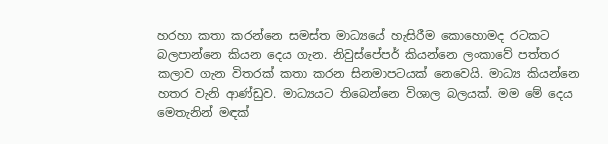හරහා කතා කරන්නෙ සමස්ත මාධ්‍යයේ හැසිරීම කොහොමද රටකට බලපාන්නෙ කියන දෙය ගැන. නිවුස්පේපර් කියන්නෙ ලංකාවේ පත්තර කලාව ගැන විතරක් කතා කරන සිනමාපටයක් නෙවෙයි. මාධ්‍ය කියන්නෙ හතර වැනි ආණ්ඩුව. මාධ්‍යයට තිබෙන්නෙ විශාල බලයක්. මම මේ දෙය මෙතැනින් මඳක්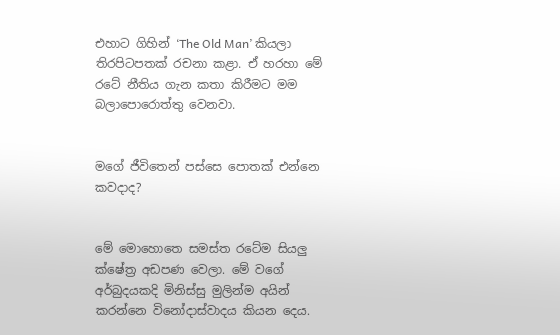එහාට ගිහින් ‘The Old Man’ කියලා තිරපිටපතක් රචනා කළා. ඒ හරහා මේ රටේ නීතිය ගැන කතා කිරීමට මම බලාපොරොත්තු වෙනවා.


මගේ ජීවිතෙන් පස්සෙ පොතක් එන්නෙ කවදාද?


මේ මොහොතෙ සමස්ත රටේම සියලු ක්ෂේත්‍ර අඩපණ වෙලා. මේ වගේ අර්බුදයකදි මිනිස්සු මුලින්ම අයින් කරන්නෙ විනෝදාස්වාදය කියන දෙය.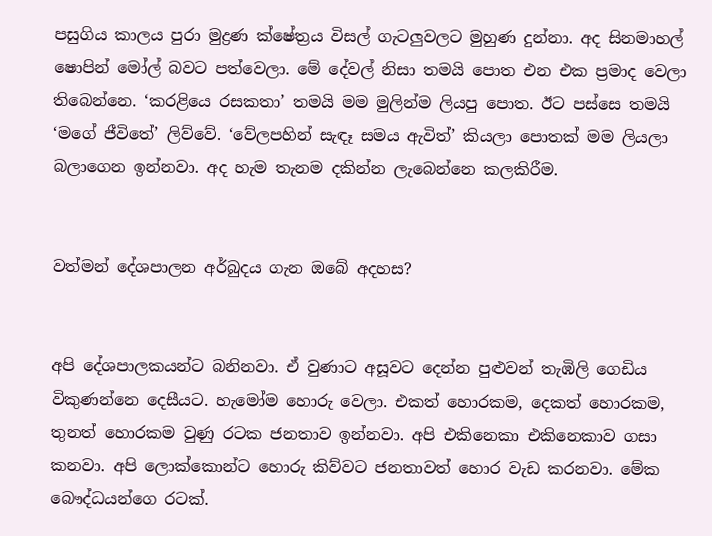පසුගිය කාලය පුරා මුද්‍රණ ක්ෂේත්‍රය විසල් ගැටලුවලට මුහුණ දුන්නා. අද සිනමාහල් ෂොපින් මෝල් බවට පත්වෙලා. මේ දේවල් නිසා තමයි පොත එන එක ප්‍රමාද වෙලා තිබෙන්නෙ. ‘කරළියෙ රසකතා’ තමයි මම මුලින්ම ලියපු පොත. ඊට පස්සෙ තමයි ‘මගේ ජීවිතේ’ ලිව්වේ. ‘වේලපහින් සැඳෑ සමය ඇවිත්’ කියලා පොතක් මම ලියලා බලාගෙන ඉන්නවා. අද හැම තැනම දකින්න ලැබෙන්නෙ කලකිරීම.


වත්මන් දේශපාලන අර්බුදය ගැන ඔබේ අදහස?


අපි දේශපාලකයන්ට බනිනවා. ඒ වුණාට අසූවට දෙන්න පුළුවන් තැඹිලි ගෙඩිය විකුණන්නෙ දෙසීයට. හැමෝම හොරු වෙලා. එකත් හොරකම, දෙකත් හොරකම, තුනත් හොරකම වුණු රටක ජනතාව ඉන්නවා. අපි එකිනෙකා එකිනෙකාව ගසා කනවා. අපි ලොක්කොන්ට හොරු කිව්වට ජනතාවත් හොර වැඩ කරනවා. මේක බෞද්ධයන්ගෙ රටක්.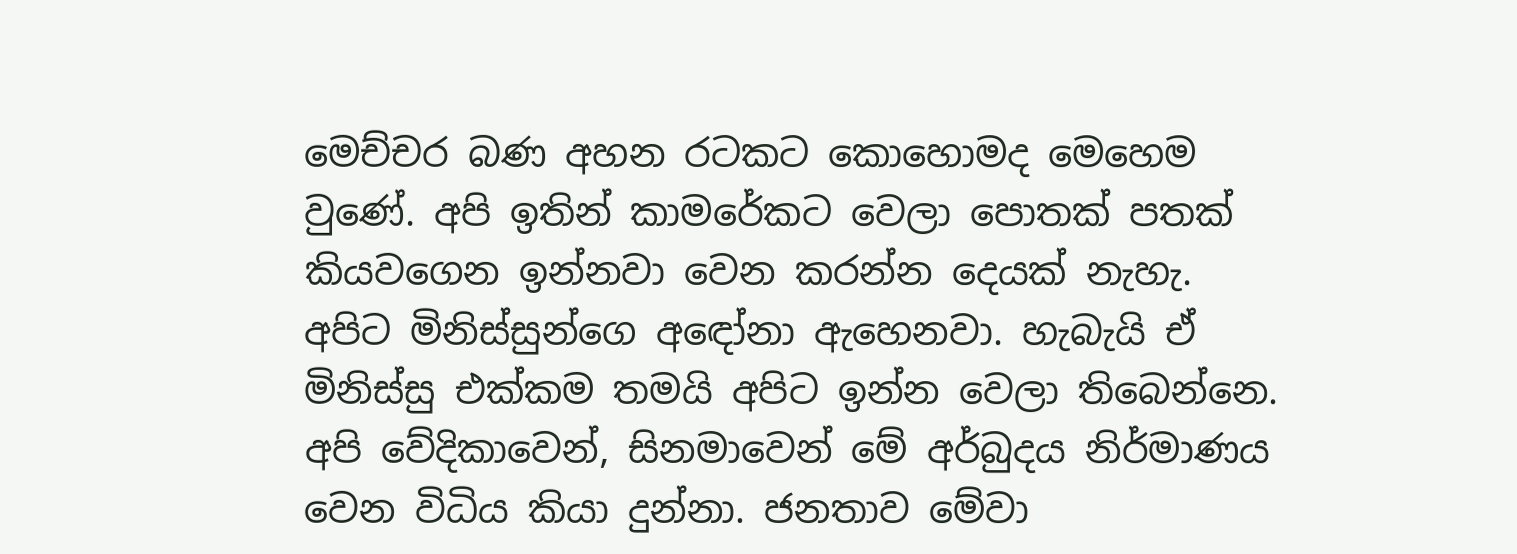මෙච්චර බණ අහන රටකට කොහොමද මෙහෙම වුණේ. අපි ඉතින් කාමරේකට වෙලා පොතක් පතක් කියවගෙන ඉන්නවා වෙන කරන්න දෙයක් නැහැ. අපිට මිනිස්සුන්ගෙ අඳෝනා ඇහෙනවා. හැබැයි ඒ මිනිස්සු එක්කම තමයි අපිට ඉන්න වෙලා තිබෙන්නෙ. අපි වේදිකාවෙන්, සිනමාවෙන් මේ අර්බුදය නිර්මාණය වෙන විධිය කියා දුන්නා. ජනතාව මේවා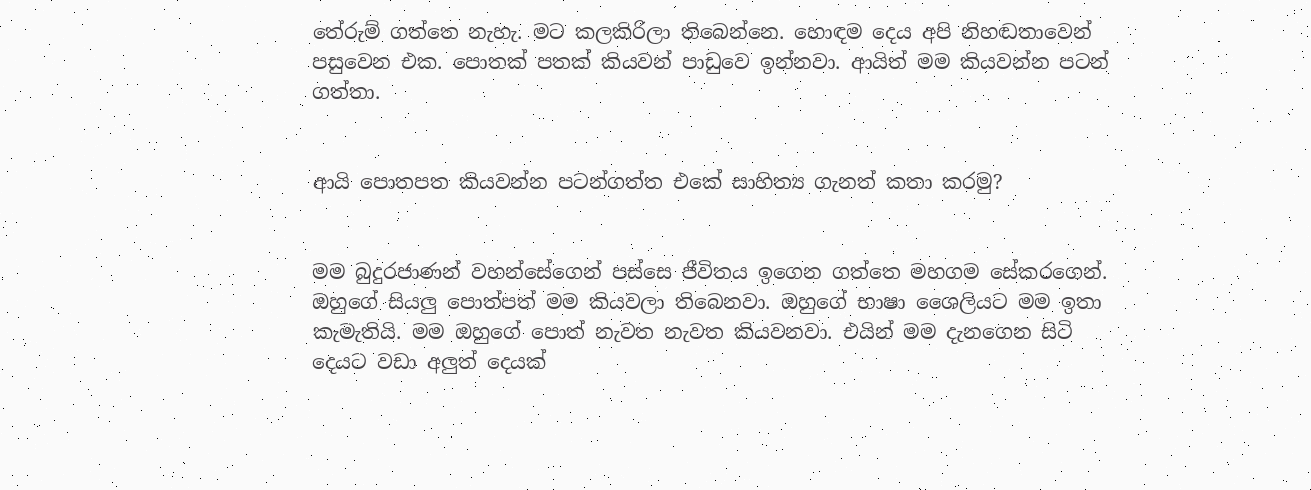තේරුම් ගත්තෙ නැහැ. මට කලකිරිලා තිබෙන්නෙ. හොඳම දෙය අපි නිහඬතාවෙන් පසුවෙන එක. පොතක් පතක් කියවන් පාඩුවෙ ඉන්නවා. ආයිත් මම කියවන්න පටන් ගත්තා.


ආයි පොතපත කියවන්න පටන්ගත්ත එකේ සාහිත්‍ය ගැනත් කතා කරමු?


මම බුදුරජාණන් වහන්සේගෙන් පස්සෙ ජීවිතය ඉගෙන ගත්තෙ මහගම සේකරගෙන්. ඔහුගේ සියලු පොත්පත් මම කියවලා තිබෙනවා. ඔහුගේ භාෂා ශෛලියට මම ඉතා කැමැතියි. මම ඔහුගේ පොත් නැවත නැවත කියවනවා. එයින් මම දැනගෙන සිටි දෙයට වඩා අලුත් දෙයක්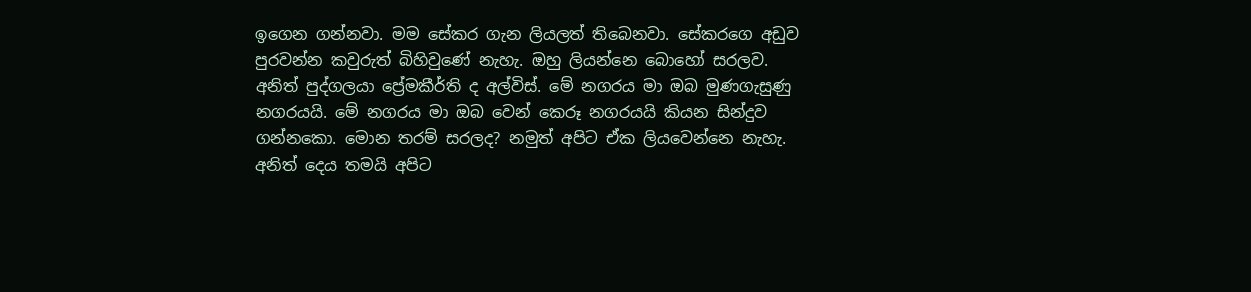ඉගෙන ගන්නවා. මම සේකර ගැන ලියලත් තිබෙනවා. සේකරගෙ අඩුව පුරවන්න කවුරුත් බිහිවුණේ නැහැ. ඔහු ලියන්නෙ බොහෝ සරලව. අනිත් පුද්ගලයා ප්‍රේමකීර්ති ද අල්විස්. මේ නගරය මා ඔබ මුණගැසුණු නගරයයි. මේ නගරය මා ඔබ වෙන් කෙරූ නගරයයි කියන සින්දුව ගන්නකො. මොන තරම් සරලද? නමුත් අපිට ඒක ලියවෙන්නෙ නැහැ. අනිත් දෙය තමයි අපිට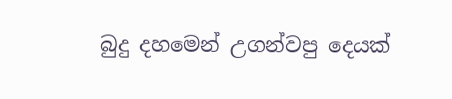බුදු දහමෙන් උගන්වපු දෙයක්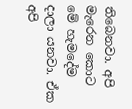තිබෙනවා. අපි මැරෙන කොට මේ හැමදේම දාලා යනවා. ඒක අපි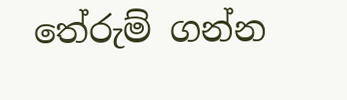තේරුම් ගන්න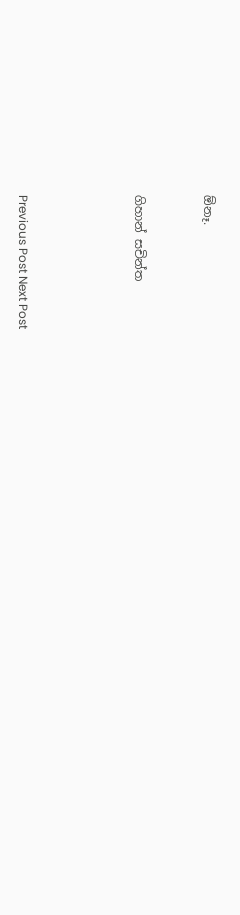ඕනෑ.


ගිහාන් සචින්ත




Previous Post Next Post